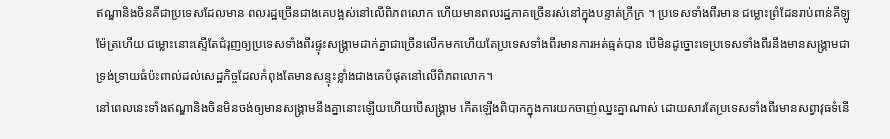ឥណ្ឌានិងចិនគឺជាប្រទេសដែលមាន ពលរដ្ឋច្រើនជាងគេបង្អស់នៅលើពិភពលោក ហើយមានពលរដ្ឋភាគច្រើនរស់នៅក្នុងបន្ទាត់ក្រីក្រ ។ ប្រទេសទាំងពីរមាន ជម្លោះព្រំដែនរាប់ពាន់គីឡូម៉ែត្រហើយ ជម្លោះនោះស្ទើតែជំរុញឲ្យប្រទេសទាំងពីរផ្ទុះសង្គ្រាមដាក់គ្នាជាច្រើនលើកមកហើយតែប្រទេសទាំងពីរមានការអត់ធ្មត់បាន បើមិនដូច្នោះទេប្រទេសទាំងពីរនឹងមានសង្រ្គាមជាទ្រង់ទ្រាយធំប៉ះពាល់ដល់សេដ្ឋកិច្ចដែលកំពុងតែមានសន្ទុះខ្លាំងជាងគេបំផុតនៅលើពិភពលោក។
នៅពេលនេះទាំងឥណ្ឌានិងចិនមិនចង់ឲ្យមានសង្គ្រាមនឹងគ្នានោះឡើយហើយបើសង្គ្រាម កើតឡើងពិបាកក្នុងការយកចាញ់ឈ្នះគ្នាណាស់ ដោយសារតែប្រទេសទាំងពីរមានសព្វាវុធទំនើ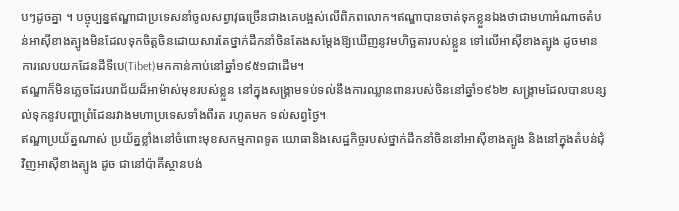បៗដូចគ្នា ។ បច្ចុប្បន្នឥណ្ឌាជាប្រទេសនាំចូលសព្វាវុធច្រើនជាងគេបង្អស់លើពិភពលោក។ឥណ្ឌាបានចាត់ទុកខ្លួនឯងថាជាមហាអំណាចតំបន់អាស៊ីខាងត្បូងមិនដែលទុកចិត្តចិនដោយសារតែថ្នាក់ដឹកនាំចិនតែងសម្តែងឱ្យឃើញនូវមហិច្ឆតារបស់ខ្លួន ទៅលើអាស៊ីខាងត្បូង ដូចមានការលេបយកដែនដីទីបេ(Tibet)មកកាន់កាប់នៅឆ្នាំ១៩៥១ជាដើម។
ឥណ្ឌាក៏មិនភ្លេចដែរបរាជ័យដ៏អាម៉ាស់មុខរបស់ខ្លួន នៅក្នុងសង្គ្រាមទប់ទល់នឹងការឈ្លានពានរបស់ចិននៅឆ្នាំ១៩៦២ សង្គ្រាមដែលបានបន្សល់ទុកនូវបញ្ហាព្រំដែនរវាងមហាប្រទេសទាំងពីរត រហូតមក ទល់សព្វថ្ងៃ។
ឥណ្ឌាប្រយ័ត្នណាស់ ប្រយ័ត្នខ្លាំងនៅចំពោះមុខសកម្មភាពទូត យោធានិងសេដ្ឋកិច្ចរបស់ថ្នាក់ដឹកនាំចិននៅអាស៊ីខាងត្បូង និងនៅក្នុងតំបន់ជុំវិញអាស៊ីខាងត្បូង ដូច ជានៅប៉ាគីស្ថានបង់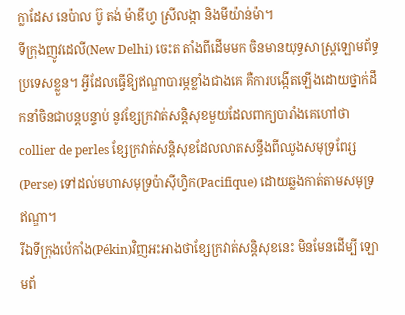ក្លាដែស នេប៉ាល ប៊ូ តង់ ម៉ាឌីហ្វ ស្រីលង្កា និងមីយ៉ាន់ម៉ា។
ទីក្រុងញូវដេលី(New Delhi) ចេះត តាំងពីដើមមក ចិនមានយុទ្ធសាស្ត្រឡោមព័ទ្ធប្រទេសខ្លួន។ អ្វីដែលធ្វើឱ្យឥណ្ឌាបារម្ភខ្លាំងជាងគេ គឺការបង្កើតឡើងដោយថ្នាក់ដឹកនាំចិនជាបន្តបន្ទាប់ នូវខ្សែក្រវាត់សន្តិសុខមួយដែលពាក្យបារាំងគេហៅថាcollier de perles ខ្សែក្រវាត់សន្តិសុខដែលលាតសន្ធឹងពីឈូងសមុទ្រពែរ្ស(Perse) ទៅដល់មហាសមុទ្រប៉ាស៊ីហ្វិក(Pacifique) ដោយឆ្លងកាត់តាមសមុទ្រ ឥណ្ឌា។
រីឯទីក្រុងប៉េកាំង(Pékin)វិញអះអាងថាខ្សែក្រវាត់សន្តិសុខនេះ មិនមែនដើម្បី ឡោមព័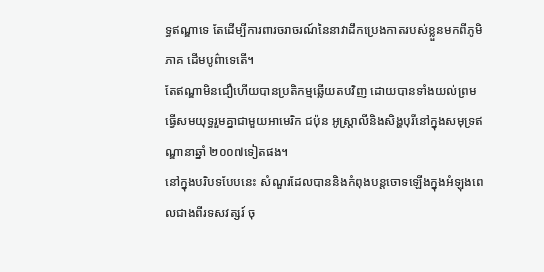ទ្ធឥណ្ឌាទេ តែដើម្បីការពារចរាចរណ៍នៃនាវាដឹកប្រេងកាតរបស់ខ្លួនមកពីភូមិភាគ ដើមបូព៌ាទេតើ។
តែឥណ្ឌាមិនជឿហើយបានប្រតិកម្មឆ្លើយតបវិញ ដោយបានទាំងយល់ព្រមធ្វើសមយុទ្ធរួមគ្នាជាមួយអាមេរិក ជប៉ុន អូស្ត្រាលីនិងសិង្ហបុរីនៅក្នុងសមុទ្រឥណ្ឌានាឆ្នាំ ២០០៧ទៀតផង។
នៅក្នុងបរិបទបែបនេះ សំណួរដែលបាននិងកំពុងបន្តចោទឡើងក្នុងអំឡុងពេលជាងពីរទសវត្សរ៍ ចុ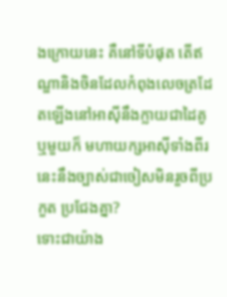ងក្រោយនេះ គឺនៅទីបំផុត តើឥណ្ឌានិងចិនដែលកំពុងលេចត្រដែតឡើងនៅអាស៊ីនឹងក្លាយជាដៃគូ ឬមួយក៏ មហាយក្សអាស៊ីទាំងពីរនេះនឹងច្បាស់ជាចៀសមិនរួចពីប្រកួត ប្រជែងគ្នា?
ទោះជាយ៉ាង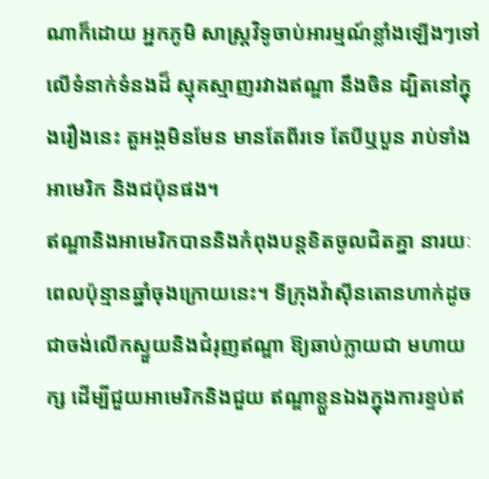ណាក៏ដោយ អ្នកភូមិ សាស្រ្តវិទូចាប់អារម្មណ៍ខ្លាំងឡើងៗទៅលើទំនាក់ទំនងដ៏ ស្មុគស្មាញរវាងឥណ្ឌា នឹងចិន ដ្បិតនៅក្នុងរឿងនេះ តួអង្គមិនមែន មានតែពីរទេ តែបីឬបួន រាប់ទាំងអាមេរិក និងជប៉ុនផង។
ឥណ្ឌានិងអាមេរិកបាននិងកំពុងបន្តខិតចូលជិតគ្នា នារយៈពេលប៉ុន្មានឆ្នាំចុងក្រោយនេះ។ ទីក្រុងវ៉ាស៊ីនតោនហាក់ដូចជាចង់លើកស្ទួយនិងជំរុញឥណ្ឌា ឱ្យឆាប់ក្លាយជា មហាយក្ស ដើម្បីជួយអាមេរិកនិងជួយ ឥណ្ឌាខ្លួនឯងក្នុងការខ្ទប់ឥ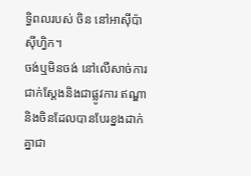ទ្ធិពលរបស់ ចិន នៅអាស៊ីប៉ាស៊ីហ្វិក។
ចង់ឬមិនចង់ នៅលើសាច់ការជាក់ស្តែងនិងជាផ្លូវការ ឥណ្ឌានិងចិនដែលបានបែរខ្នងដាក់គ្នាជា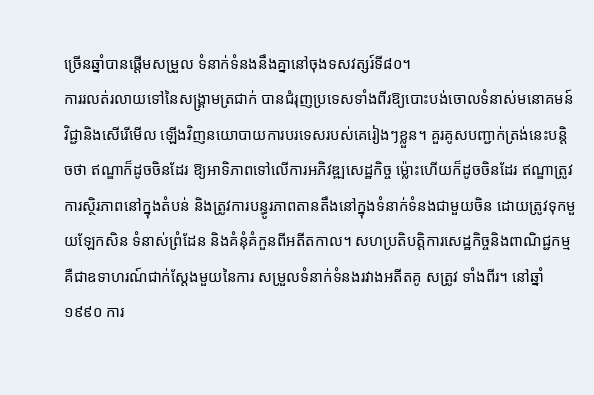ច្រើនឆ្នាំបានផ្តើមសម្រួល ទំនាក់ទំនងនឹងគ្នានៅចុងទសវត្សរ៍ទី៨០។
ការរលត់រលាយទៅនៃសង្គ្រាមត្រជាក់ បានជំរុញប្រទេសទាំងពីរឱ្យបោះបង់ចោលទំនាស់មនោគមន៍វិជ្ជានិងសើរើមើល ឡើងវិញនយោបាយការបរទេសរបស់គេរៀងៗខ្លួន។ គួរគូសបញ្ជាក់ត្រង់នេះបន្តិចថា ឥណ្ឌាក៏ដូចចិនដែរ ឱ្យអាទិភាពទៅលើការអភិវឌ្ឍសេដ្ឋកិច្ច ម្ល៉ោះហើយក៏ដូចចិនដែរ ឥណ្ឌាត្រូវការស្ថិរភាពនៅក្នុងតំបន់ និងត្រូវការបន្ធូរភាពតានតឹងនៅក្នុងទំនាក់ទំនងជាមួយចិន ដោយត្រូវទុកមួយឡែកសិន ទំនាស់ព្រំដែន និងគំនុំគំកួនពីអតីតកាល។ សហប្រតិបត្តិការសេដ្ឋកិច្ចនិងពាណិជ្ជកម្ម គឺជាឧទាហរណ៍ជាក់ស្តែងមួយនៃការ សម្រួលទំនាក់ទំនងរវាងអតីតគូ សត្រូវ ទាំងពីរ។ នៅឆ្នាំ១៩៩០ ការ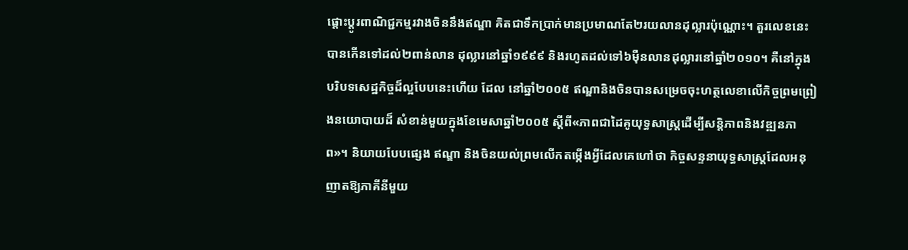ផ្តោះប្តូរពាណិជ្ជកម្មរវាងចិននឹងឥណ្ឌា គិតជាទឹកប្រាក់មានប្រមាណតែ២រយលានដុល្លារប៉ុណ្ណោះ។ តួរលេខនេះបានកើនទៅដល់២ពាន់លាន ដុល្លារនៅឆ្នាំ១៩៩៩ និងរហូតដល់ទៅ៦ម៉ឺនលានដុល្លារនៅឆ្នាំ២០១០។ គឺនៅក្នុងបរិបទសេដ្ឋកិច្ចដ៏ល្អបែបនេះហើយ ដែល នៅឆ្នាំ២០០៥ ឥណ្ឌានិងចិនបានសម្រេចចុះហត្ថលេខាលើកិច្ចព្រមព្រៀងនយោបាយដ៏ សំខាន់មួយក្នុងខែមេសាឆ្នាំ២០០៥ ស្តីពី«ភាពជាដៃគូយុទ្ធសាស្រ្តដើម្បីសន្តិភាពនិងវឌ្ឍនភាព»។ និយាយបែបផ្សេង ឥណ្ឌា និងចិនយល់ព្រមលើកតម្កើងអ្វីដែលគេហៅថា កិច្ចសន្ទនាយុទ្ធសាស្រ្តដែលអនុញាតឱ្យភាគីនីមួយ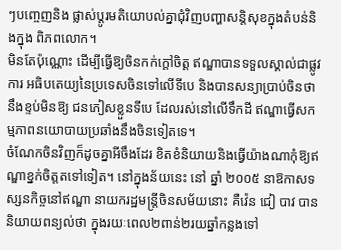ៗបញ្ចេញនិង ផ្លាស់ប្តូរមតិយោបល់គ្នាជុំវិញបញ្ហាសន្តិសុខក្នុងតំបន់និងក្នុង ពិភពលោក។
មិនតែប៉ុណ្ណោះ ដើម្បីធ្វើឱ្យចិនកក់ក្តៅចិត្ត ឥណ្ឌាបានទទួលស្គាល់ជាផ្លូវការ អធិបតេយ្យនៃប្រទេសចិនទៅលើទីបេ និងបានសន្យាប្រាប់ចិនថា នឹងខ្ទប់មិនឱ្យ ជនភៀសខ្លួនទីបេ ដែលរស់នៅលើទឹកដី ឥណ្ឌាធ្វើសកម្មភាពនយោបាយប្រឆាំងនឹងចិនទៀតទេ។
ចំណែកចិនវិញក៏ដូចគ្នាអីចឹងដែរ ខិតខំនិយាយនិងធ្វើយ៉ាងណាកុំឱ្យឥណ្ឌាខ្នក់ចិត្តតទៅទៀត។ នៅក្នុងន័យនេះ នៅ ឆ្នាំ ២០០៥ នាឱកាសទស្សនកិច្ចនៅឥណ្ឌា នាយករដ្ឋមន្ត្រីចិនសម័យនោះ គឺវ៉េន ជៀ បាវ បាននិយាយពន្យល់ថា ក្នុងរយៈពេល២ពាន់២រយឆ្នាំកន្លងទៅ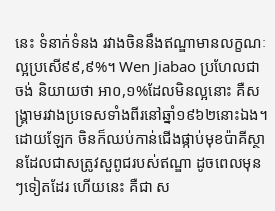នេះ ទំនាក់ទំនង រវាងចិននឹងឥណ្ឌាមានលក្ខណៈល្អប្រសើ៩៩,៩%។ Wen Jiabao ប្រហែលជាចង់ និយាយថា អា០,១%ដែលមិនល្អនោះ គឺសង្គ្រាមរវាងប្រទេសទាំងពីរនៅឆ្នាំ១៩៦២នោះឯង។
ដោយឡែក ចិនក៏ឈប់កាន់ជើងផ្កាប់មុខប៉ាគីស្ថានដែលជាសត្រូវសួពូជរបស់ឥណ្ឌា ដូចពេលមុនៗទៀតដែរ ហើយនេះ គឺជា ស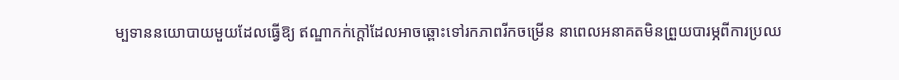ម្បទាននយោបាយមួយដែលធ្វើឱ្យ ឥណ្ឌាកក់ក្តៅដែលអាចឆ្ពោះទៅរកភាពរីកចម្រើន នាពេលអនាគតមិនព្រួយបារម្ភពីការប្រឈ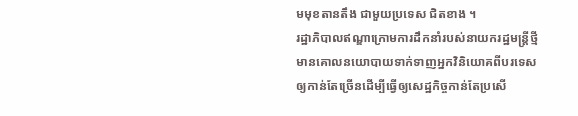មមុខតានតឹង ជាមួយប្រទេស ជិតខាង ។
រដ្ឋាភិបាលឥណ្ឌាក្រោមការដឹកនាំរបស់នាយករដ្ឋមន្ត្រីថ្មីមានគោលនយោបាយទាក់ទាញអ្នកវិនិយោគពីបរទេសឲ្យកាន់តែច្រើនដើម្បីធ្វើឲ្យសេដ្ឋកិច្ចកាន់តែប្រសើ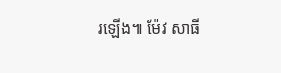រឡើង៕ ម៉ែវ សាធី